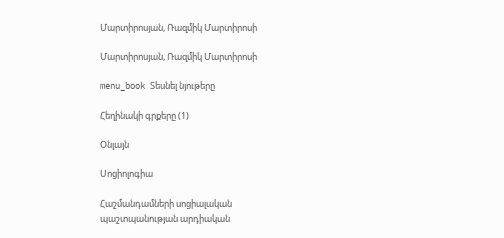Մարտիրոսյան, Ռազմիկ Մարտիրոսի

Մարտիրոսյան, Ռազմիկ Մարտիրոսի

menu_book Տեսնել նյութերը

Հեղինակի գրքերը (1)

Օնլայն

Սոցիոլոգիա

Հաշմանդամների սոցիալական պաշտպանության արդիական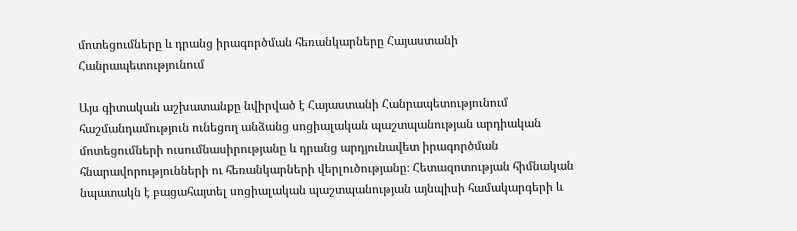մոտեցումները և դրանց իրագործման հեռանկարները Հայաստանի Հանրապետությունում

Այս գիտական աշխատանքը նվիրված է Հայաստանի Հանրապետությունում հաշմանդամություն ունեցող անձանց սոցիալական պաշտպանության արդիական մոտեցումների ուսումնասիրությանը և դրանց արդյունավետ իրագործման հնարավորությունների ու հեռանկարների վերլուծությանը։ Հետազոտության հիմնական նպատակն է բացահայտել սոցիալական պաշտպանության այնպիսի համակարգերի և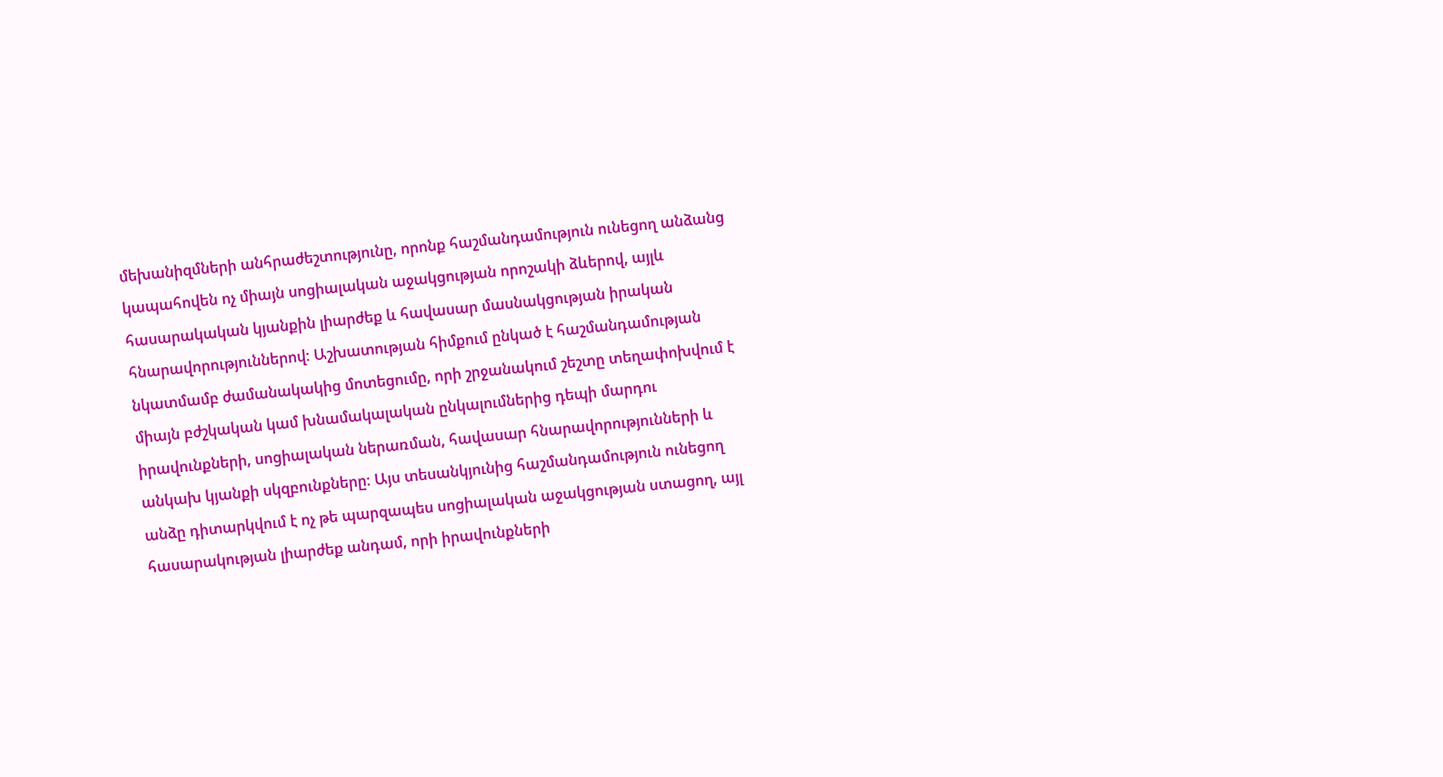մեխանիզմների անհրաժեշտությունը, որոնք հաշմանդամություն ունեցող անձանց կապահովեն ոչ միայն սոցիալական աջակցության որոշակի ձևերով, այլև հասարակական կյանքին լիարժեք և հավասար մասնակցության իրական հնարավորություններով։ Աշխատության հիմքում ընկած է հաշմանդամության նկատմամբ ժամանակակից մոտեցումը, որի շրջանակում շեշտը տեղափոխվում է միայն բժշկական կամ խնամակալական ընկալումներից դեպի մարդու իրավունքների, սոցիալական ներառման, հավասար հնարավորությունների և անկախ կյանքի սկզբունքները։ Այս տեսանկյունից հաշմանդամություն ունեցող անձը դիտարկվում է ոչ թե պարզապես սոցիալական աջակցության ստացող, այլ հասարակության լիարժեք անդամ, որի իրավունքների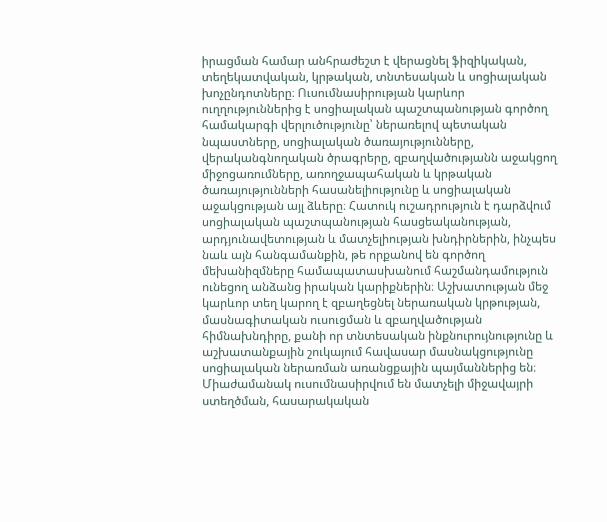իրացման համար անհրաժեշտ է վերացնել ֆիզիկական, տեղեկատվական, կրթական, տնտեսական և սոցիալական խոչընդոտները։ Ուսումնասիրության կարևոր ուղղություններից է սոցիալական պաշտպանության գործող համակարգի վերլուծությունը՝ ներառելով պետական նպաստները, սոցիալական ծառայությունները, վերականգնողական ծրագրերը, զբաղվածությանն աջակցող միջոցառումները, առողջապահական և կրթական ծառայությունների հասանելիությունը և սոցիալական աջակցության այլ ձևերը։ Հատուկ ուշադրություն է դարձվում սոցիալական պաշտպանության հասցեականության, արդյունավետության և մատչելիության խնդիրներին, ինչպես նաև այն հանգամանքին, թե որքանով են գործող մեխանիզմները համապատասխանում հաշմանդամություն ունեցող անձանց իրական կարիքներին։ Աշխատության մեջ կարևոր տեղ կարող է զբաղեցնել ներառական կրթության, մասնագիտական ուսուցման և զբաղվածության հիմնախնդիրը, քանի որ տնտեսական ինքնուրույնությունը և աշխատանքային շուկայում հավասար մասնակցությունը սոցիալական ներառման առանցքային պայմաններից են։ Միաժամանակ ուսումնասիրվում են մատչելի միջավայրի ստեղծման, հասարակական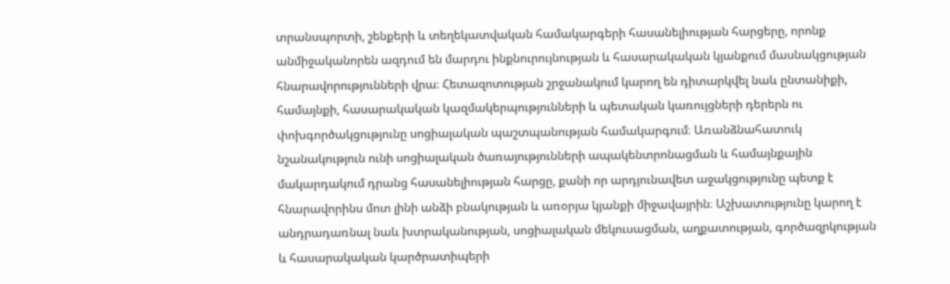տրանսպորտի, շենքերի և տեղեկատվական համակարգերի հասանելիության հարցերը, որոնք անմիջականորեն ազդում են մարդու ինքնուրույնության և հասարակական կյանքում մասնակցության հնարավորությունների վրա։ Հետազոտության շրջանակում կարող են դիտարկվել նաև ընտանիքի, համայնքի, հասարակական կազմակերպությունների և պետական կառույցների դերերն ու փոխգործակցությունը սոցիալական պաշտպանության համակարգում։ Առանձնահատուկ նշանակություն ունի սոցիալական ծառայությունների ապակենտրոնացման և համայնքային մակարդակում դրանց հասանելիության հարցը, քանի որ արդյունավետ աջակցությունը պետք է հնարավորինս մոտ լինի անձի բնակության և առօրյա կյանքի միջավայրին։ Աշխատությունը կարող է անդրադառնալ նաև խտրականության, սոցիալական մեկուսացման, աղքատության, գործազրկության և հասարակական կարծրատիպերի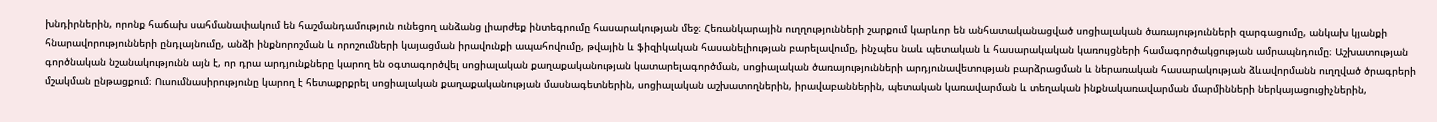խնդիրներին, որոնք հաճախ սահմանափակում են հաշմանդամություն ունեցող անձանց լիարժեք ինտեգրումը հասարակության մեջ։ Հեռանկարային ուղղությունների շարքում կարևոր են անհատականացված սոցիալական ծառայությունների զարգացումը, անկախ կյանքի հնարավորությունների ընդլայնումը, անձի ինքնորոշման և որոշումների կայացման իրավունքի ապահովումը, թվային և ֆիզիկական հասանելիության բարելավումը, ինչպես նաև պետական և հասարակական կառույցների համագործակցության ամրապնդումը։ Աշխատության գործնական նշանակությունն այն է, որ դրա արդյունքները կարող են օգտագործվել սոցիալական քաղաքականության կատարելագործման, սոցիալական ծառայությունների արդյունավետության բարձրացման և ներառական հասարակության ձևավորմանն ուղղված ծրագրերի մշակման ընթացքում։ Ուսումնասիրությունը կարող է հետաքրքրել սոցիալական քաղաքականության մասնագետներին, սոցիալական աշխատողներին, իրավաբաններին, պետական կառավարման և տեղական ինքնակառավարման մարմինների ներկայացուցիչներին,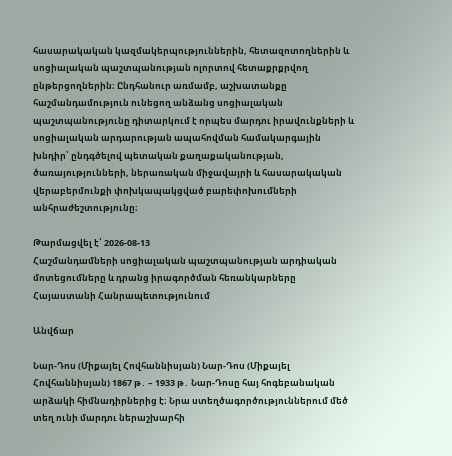հասարակական կազմակերպություններին, հետազոտողներին և սոցիալական պաշտպանության ոլորտով հետաքրքրվող ընթերցողներին։ Ընդհանուր առմամբ, աշխատանքը հաշմանդամություն ունեցող անձանց սոցիալական պաշտպանությունը դիտարկում է որպես մարդու իրավունքների և սոցիալական արդարության ապահովման համակարգային խնդիր՝ ընդգծելով պետական քաղաքականության, ծառայությունների, ներառական միջավայրի և հասարակական վերաբերմունքի փոխկապակցված բարեփոխումների անհրաժեշտությունը։

Թարմացվել է՝ 2026-08-13
Հաշմանդամների սոցիալական պաշտպանության արդիական մոտեցումները և դրանց իրագործման հեռանկարները Հայաստանի Հանրապետությունում

Անվճար

Նար-Դոս (Միքայել Հովհաննիսյան) Նար-Դոս (Միքայել Հովհաննիսյան) 1867 թ․ – 1933 թ․ Նար-Դոսը հայ հոգեբանական արձակի հիմնադիրներից է։ Նրա ստեղծագործություններում մեծ տեղ ունի մարդու ներաշխարհի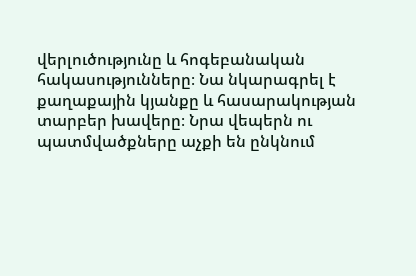վերլուծությունը և հոգեբանական հակասությունները։ Նա նկարագրել է քաղաքային կյանքը և հասարակության տարբեր խավերը։ Նրա վեպերն ու պատմվածքները աչքի են ընկնում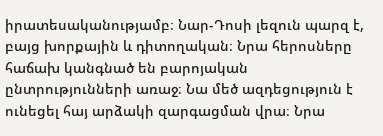իրատեսականությամբ։ Նար-Դոսի լեզուն պարզ է, բայց խորքային և դիտողական։ Նրա հերոսները հաճախ կանգնած են բարոյական ընտրությունների առաջ։ Նա մեծ ազդեցություն է ունեցել հայ արձակի զարգացման վրա։ Նրա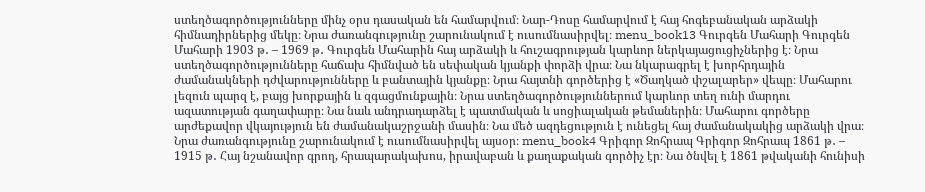ստեղծագործությունները մինչ օրս դասական են համարվում։ Նար-Դոսը համարվում է հայ հոգեբանական արձակի հիմնադիրներից մեկը։ Նրա ժառանգությունը շարունակում է ուսումնասիրվել։ menu_book13 Գուրգեն Մահարի Գուրգեն Մահարի 1903 թ․ – 1969 թ․ Գուրգեն Մահարին հայ արձակի և հուշագրության կարևոր ներկայացուցիչներից է։ Նրա ստեղծագործությունները հաճախ հիմնված են սեփական կյանքի փորձի վրա։ Նա նկարագրել է խորհրդային ժամանակների դժվարությունները և բանտային կյանքը։ Նրա հայտնի գործերից է «Ծաղկած փշալարեր» վեպը։ Մահարու լեզուն պարզ է, բայց խորքային և զգացմունքային։ Նրա ստեղծագործություններում կարևոր տեղ ունի մարդու ազատության գաղափարը։ Նա նաև անդրադարձել է պատմական և սոցիալական թեմաներին։ Մահարու գործերը արժեքավոր վկայություն են ժամանակաշրջանի մասին։ Նա մեծ ազդեցություն է ունեցել հայ ժամանակակից արձակի վրա։ Նրա ժառանգությունը շարունակում է ուսումնասիրվել այսօր։ menu_book4 Գրիգոր Զոհրապ Գրիգոր Զոհրապ 1861 թ․ – 1915 թ․ Հայ նշանավոր գրող, հրապարակախոս, իրավաբան և քաղաքական գործիչ էր։ Նա ծնվել է 1861 թվականի հունիսի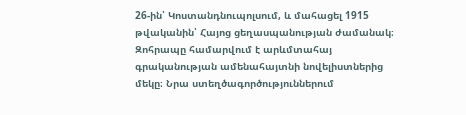26-ին՝ Կոստանդնուպոլսում, և մահացել 1915 թվականին՝ Հայոց ցեղասպանության ժամանակ։ Զոհրապը համարվում է արևմտահայ գրականության ամենահայտնի նովելիստներից մեկը։ Նրա ստեղծագործություններում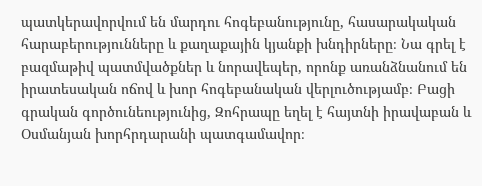պատկերավորվում են մարդու հոգեբանությունը, հասարակական հարաբերությունները և քաղաքային կյանքի խնդիրները։ Նա գրել է բազմաթիվ պատմվածքներ և նորավեպեր, որոնք առանձնանում են իրատեսական ոճով և խոր հոգեբանական վերլուծությամբ։ Բացի գրական գործունեությունից, Զոհրապը եղել է հայտնի իրավաբան և Օսմանյան խորհրդարանի պատգամավոր։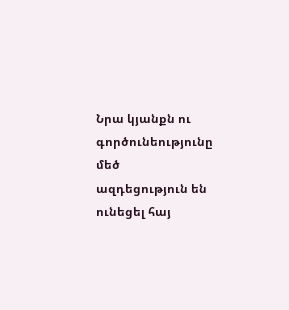Նրա կյանքն ու գործունեությունը մեծ ազդեցություն են ունեցել հայ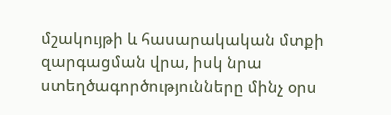մշակույթի և հասարակական մտքի զարգացման վրա, իսկ նրա ստեղծագործությունները մինչ օրս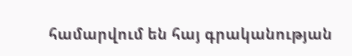համարվում են հայ գրականության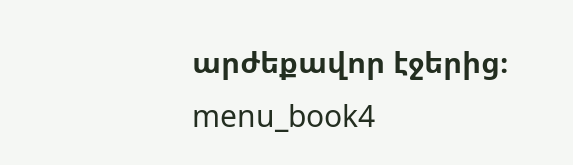արժեքավոր էջերից։ menu_book4